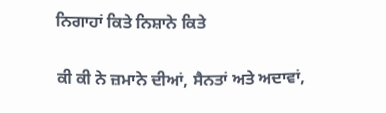ਨਿਗਾਹਾਂ ਕਿਤੇ ਨਿਸ਼ਾਨੇ ਕਿਤੇ

ਕੀ ਕੀ ਨੇ ਜ਼ਮਾਨੇ ਦੀਆਂ, ਸੈਨਤਾਂ ਅਤੇ ਅਦਾਵਾਂ,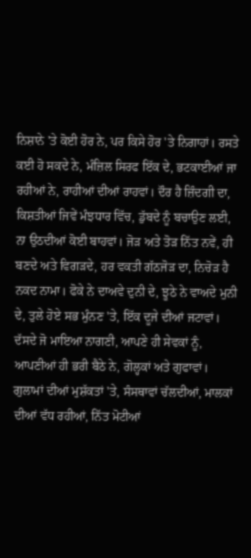ਨਿਸ਼ਾਨੇ 'ਤੇ ਕੋਈ ਹੋਰ ਨੇ, ਪਰ ਕਿਸੇ ਹੋਰ 'ਤੇ ਨਿਗਾਹਾਂ। ਰਸਤੇ ਕਈ ਹੋ ਸਕਦੇ ਨੇ, ਮੰਜ਼ਿਲ ਸਿਰਫ ਇੱਕ ਦੇ, ਭਟਕਾਈਆਂ ਜਾ ਰਹੀਆਂ ਨੇ, ਰਾਹੀਆਂ ਦੀਆਂ ਰਾਹਵਾਂ। ਦੌਰ ਹੈ ਜ਼ਿੰਦਗੀ ਦਾ, ਕਿਸ਼ਤੀਆਂ ਜਿਵੇਂ ਮੰਝਧਾਰ ਵਿੱਚ, ਡੁੱਬਦੇ ਨੂੰ ਬਚਾਉਣ ਲਈ, ਨਾ ਉਠਦੀਆਂ ਕੋਈ ਬਾਹਵਾਂ। ਜੋੜ ਅਤੇ ਤੋੜ ਨਿੱਤ ਨਵੇਂ, ਹੀ ਬਣਦੇ ਅਤੇ ਵਿਗੜਦੇ, ਹਰ ਵਕਤੀ ਗੱਠਜੋੜ ਦਾ, ਨਿਚੋੜ ਹੈ ਨਕਦ ਨਾਮਾ। ਫੋਕੇ ਨੇ ਦਾਅਵੇ ਦੁਨੀ ਦੇ, ਝੂਠੇ ਨੇ ਵਾਅਦੇ ਮੁਨੀ ਦੇ, ਤੁਲੇ ਹੋਏ ਸਭ ਮੁੰਨਣ 'ਤੇ, ਇੱਕ ਦੂਜੇ ਦੀਆਂ ਜਟਾਵਾਂ। ਦੱਸਦੇ ਜੋ ਮਾਇਆ ਨਾਗਣੀ, ਆਪਣੇ ਹੀ ਸੇਵਕਾਂ ਨੂੰ, ਆਪਣੀਆਂ ਹੀ ਭਰੀ ਬੈਠੇ ਨੇ, ਗੋਲ੍ਹਕਾਂ ਅਤੇ ਗੁਫਾਵਾਂ। ਗੁਲਾਮਾਂ ਦੀਆਂ ਮੁਸ਼ੱਕਤਾਂ 'ਤੇ, ਸੰਸਥਾਵਾਂ ਚੱਲਦੀਆਂ, ਮਾਲਕਾਂ ਦੀਆਂ ਵੱਧ ਰਹੀਆਂ, ਨਿੱਤ ਮੋਟੀਆਂ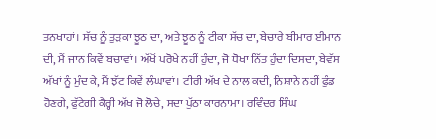ਤਨਖਾਹਾਂ। ਸੱਚ ਨੂੰ ਤੁੜਕਾ ਝੂਠ ਦਾ, ਅਤੇ ਝੂਠ ਨੂੰ ਟੀਕਾ ਸੱਚ ਦਾ, ਬੇਚਾਰੇ ਬੀਮਾਰ ਈਮਾਨ ਦੀ, ਮੈਂ ਜਾਨ ਕਿਵੇਂ ਬਚਾਵਾਂ। ਅੱਖੋਂ ਪਰੋਖੇ ਨਹੀਂ ਹੁੰਦਾ, ਜੋ ਧੋਖਾ ਨਿੱਤ ਹੁੰਦਾ ਦਿਸਦਾ, ਬੇਵੱਸ ਅੱਖਾਂ ਨੂੰ ਮੁੰਦ ਕੇ, ਮੈਂ ਝੱਟ ਕਿਵੇਂ ਲੰਘਾਵਾਂ। ਟੀਰੀ ਅੱਖ ਦੇ ਨਾਲ ਕਦੀ, ਨਿਸ਼ਾਨੇ ਨਹੀਂ ਫੁੰਡ ਹੋਣਗੇ, ਫੁੱਟੇਗੀ ਕੈਰ੍ਹੀ ਅੱਖ ਜੋ ਲੋਚੇ, ਸਦਾ ਪੁੱਠਾ ਕਾਰਨਾਮਾ। ਰਵਿੰਦਰ ਸਿੰਘ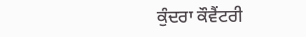ਕੁੰਦਰਾ ਕੌਵੈਂਟਰੀ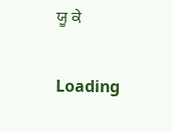ਯੂ ਕੇ

Loading